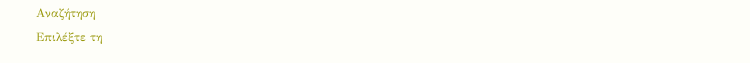Αναζήτηση
Επιλέξτε τη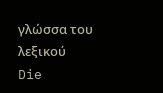γλώσσα του λεξικού
Die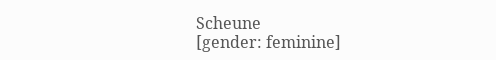Scheune
[gender: feminine]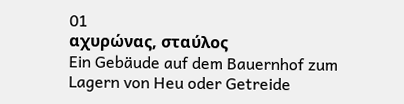01
αχυρώνας, σταύλος
Ein Gebäude auf dem Bauernhof zum Lagern von Heu oder Getreide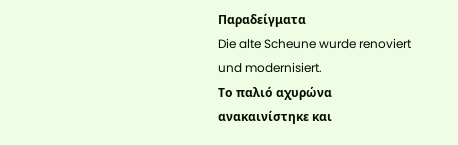Παραδείγματα
Die alte Scheune wurde renoviert und modernisiert.
Το παλιό αχυρώνα ανακαινίστηκε και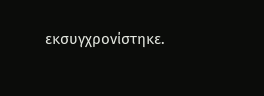εκσυγχρονίστηκε.